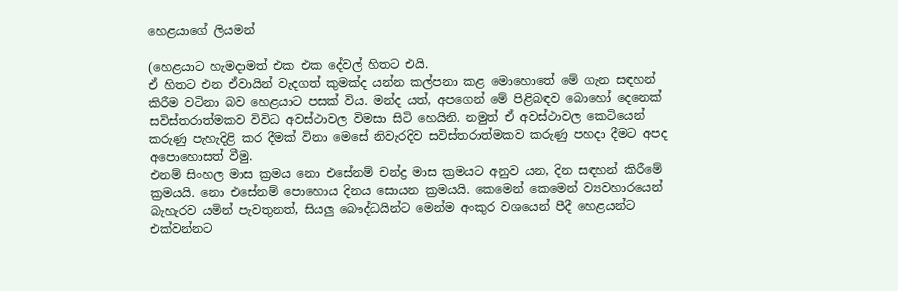හෙළයාගේ ලියමන්

(හෙළයාට හැමදාමත් එක එක දේවල් හිතට එයි.
ඒ හිතට එන ඒවායින් වැ‍දගත් කුමක්ද යන්න කල්පනා කළ මොහොතේ මේ ගැන සඳහන් කිරීම වටිනා බව හෙළයාට පසක් විය. මන්ද යත්, අපගෙන් මේ පිළිබඳව බොහෝ දෙනෙක් සවිස්තරාත්මකව විවිධ අවස්ථාවල විමසා සිටි හෙයිනි. නමුත් ඒ අවස්ථාවල කෙටියෙන් කරුණු පැහැදිළි කර දීමක් විනා මෙසේ නිවැ‍රදිව සවිස්තරාත්මකව කරුණු පහදා දීමට අපද අපොහොසත් වීමු.
එනම් සිංහල මාස ක්‍රමය නො එසේනම් චන්ද්‍ර මාස ක්‍රමයට අනුව යන, දින සඳහන් කිරීමේ ක්‍රමයයි. නො එසේනම් පොහොය දිනය සොයන ක්‍රමයයි. කෙමෙන් කෙමෙන් ව්‍යවහාරයෙන් බැහැරව යමින් පැවතුනත්, සියලු බෞද්ධයින්ට මෙන්ම අංකුර වශයෙන් පීදී හෙළයන්ට එක්වන්නට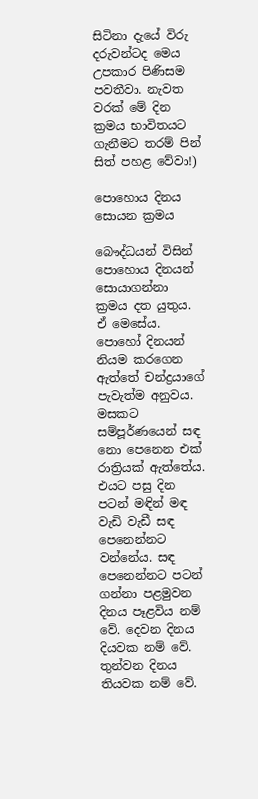සිටිනා දැයේ විරු දරුවන්ටද මෙය උපකාර පිණිසම පවතීවා. නැවත වරක් මේ දින ක්‍රමය භාවිතයට ගැනීමට තරම් පින් සිත් පහළ වේවා!)

පොහොය දිනය සොයන ක්‍රමය

බෞද්ධයන් විසින් පොහොය දිනයන් සොයාගන්නා ක්‍රමය දත යුතුය. ඒ මෙසේය. පොහෝ දිනයන් නියම කරගෙන ඇත්තේ චන්ද්‍රයාගේ පැවැ‍ත්ම අනුවය. මසකට සම්පූර්ණයෙන් සඳ නො පෙනෙන එක් රාත්‍රියක් ඇත්තේය. එයට පසු දින පටන් මඳින් මඳ වැ‍ඩි වැ‍ඩී සඳ පෙනෙන්නට වන්නේය. සඳ පෙනෙන්නට පටන් ගන්නා පළමුවන දිනය පෑළවිය නම් වේ. දෙවන දිනය දියවක නම් වේ. තුන්වන දිනය තියවක නම් වේ.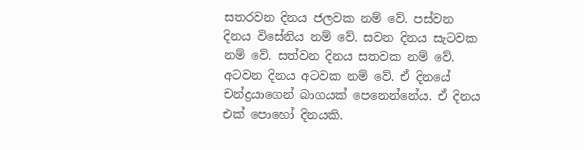සතරවන දිනය ජලවක නම් වේ. පස්වන දිනය විසේනිය නම් වේ. සවන දිනය සැටවක නම් වේ. සත්වන දිනය සතවක නම් වේ. අටවන දිනය අටවක නම් වේ. ඒ දිනයේ චන්ද්‍රයාගෙන් බාගයක් පෙනෙන්නේය. ඒ දිනය එක් පොහෝ දිනයකි.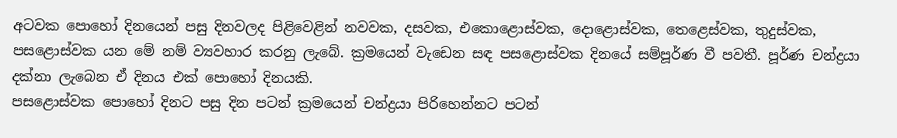අටවක පොහෝ දිනයෙන් පසු දිනවලද පිළිවෙළින් නවවක, දසවක, එකොළොස්වක, දොළොස්වක, තෙළෙස්වක, තුදුස්වක, පසළොස්වක යන මේ නම් ව්‍යවහාර කරනු ලැබේ. ක්‍රමයෙන් වැ‍ඩෙන සඳ පසළොස්වක දිනයේ සම්පූර්ණ වී පවතී. පූර්ණ චන්ද්‍රයා දක්නා ලැබෙන ඒ දිනය එක් පොහෝ දිනයකි.
පසළොස්වක පොහෝ දිනට පසු දින පටන් ක්‍රමයෙන් චන්ද්‍රයා පිරිහෙන්නට පටන්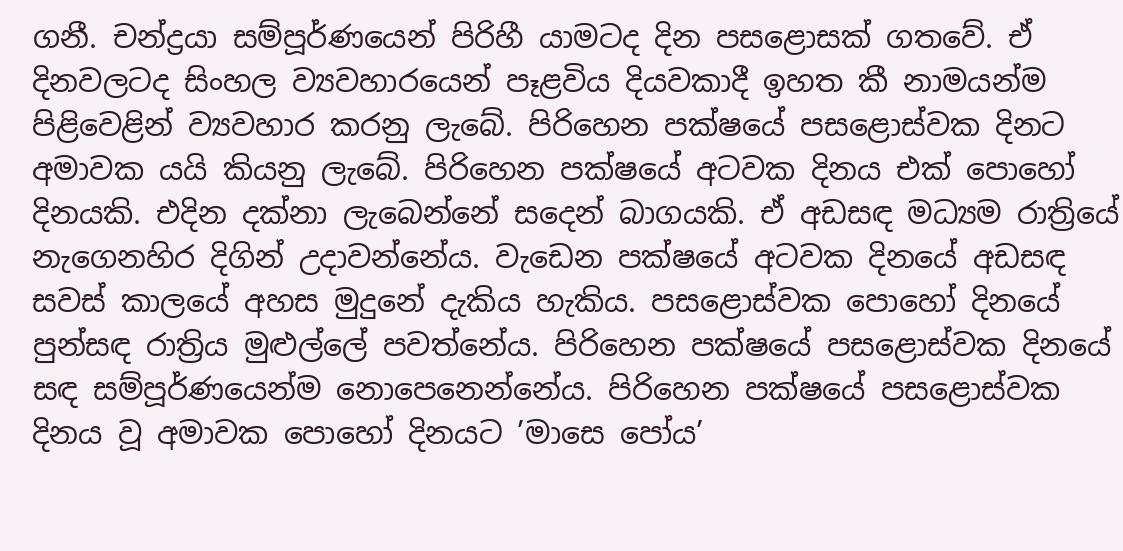ගනී. චන්ද්‍රයා සම්පූර්ණයෙන් පිරිහී යාමටද දින පසළොසක් ගතවේ. ඒ දිනවලටද සිංහල ව්‍යවහාරයෙන් පෑළවිය දියවකාදී ඉහත කී නාමයන්ම පිළිවෙළින් ව්‍යවහාර කරනු ලැබේ. පිරිහෙන පක්ෂයේ පසළොස්වක දිනට අමාවක යයි කියනු ලැබේ. පිරිහෙන පක්ෂයේ අටවක දිනය එක් පොහෝ දිනයකි. එදින දක්නා ලැබෙන්නේ සදෙන් බාගයකි. ඒ අඩසඳ මධ්‍යම රාත්‍රියේ නැගෙනහිර දිගින් උදාවන්නේය. වැ‍ඩෙන පක්ෂයේ අටවක දිනයේ අඩසඳ සවස් කාලයේ අහස මුදුනේ දැකිය හැකිය. පසළොස්වක පොහෝ දිනයේ පුන්සඳ රාත්‍රිය මුළුල්ලේ පවත්නේය. පිරිහෙන පක්ෂයේ පසළොස්වක දිනයේ සඳ සම්පූර්ණයෙන්ම නොපෙනෙන්නේය. පිරිහෙන පක්ෂයේ පසළොස්වක දිනය වූ අමාවක පොහෝ දිනයට ‍‍’මාසෙ පෝය’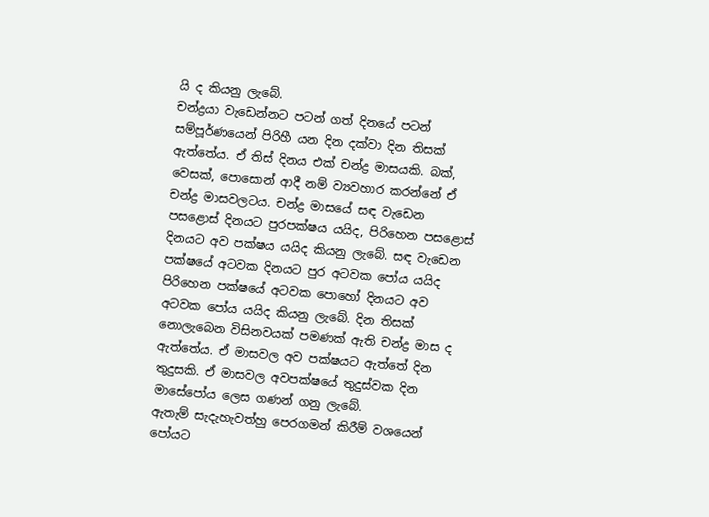යි ද කියනු ලැබේ.
චන්ද්‍රයා වැ‍ඩෙන්නට පටන් ගත් දිනයේ පටන් සම්පූර්ණයෙන් පිරිහී යන දින දක්වා දින තිසක් ඇත්තේය. ඒ තිස් දිනය එක් චන්ද්‍ර මාසයකි. බක්, වෙසක්, පොසොන් ආදී නම් ව්‍යවහාර කරන්නේ ඒ චන්ද්‍ර මාසවලටය. චන්ද්‍ර මාසයේ සඳ වැ‍ඩෙන පසළොස් දිනයට පුරපක්ෂය යයිද, පිරිහෙන පසළොස් දිනයට අව පක්ෂය යයිද කියනු ලැබේ. සඳ වැ‍ඩෙන පක්ෂයේ අටවක දිනයට පුර අටවක පෝය යයිද පිරිහෙන පක්ෂයේ අටවක පොහෝ දිනයට අව අටවක පෝය යයිද කියනු ලැබේ. දින තිසක් නොලැබෙන විසිනවයක් පමණක් ඇති චන්ද්‍ර මාස ද ඇත්තේය. ඒ මාසවල අව පක්ෂයට ඇත්තේ දින තුදුසකි. ඒ මාසවල අවපක්ෂයේ තුදුස්වක දින මාසේපෝය ලෙස ගණන් ගනු ලැබේ.
ඇතැම් සැදැහැවත්හු පෙරගමන් කිරීම් වශයෙන් පෝයට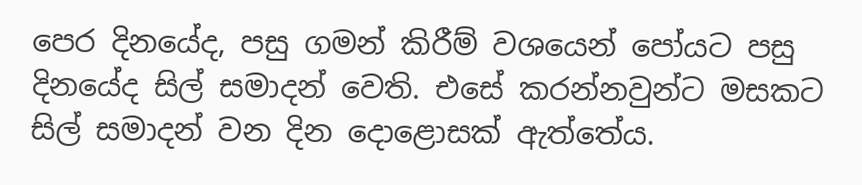පෙර දිනයේද, පසු ගමන් කිරීම් වශයෙන් පෝයට පසු දිනයේද සිල් සමාදන් වෙති. එසේ කරන්නවුන්ට මසකට සිල් සමාදන් වන දින දොළොසක් ඇත්තේය.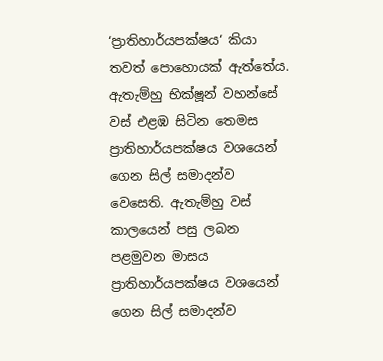‘ප්‍රාතිහාර්යපක්ෂය‘ කියා තවත් පොහොයක් ඇත්තේය. ඇතැම්හු භික්ෂූන් වහන්සේ වස් එළඹ සිටින තෙමස ප්‍රාතිහාර්යපක්ෂය වශයෙන් ගෙන සිල් සමාදන්ව වෙසෙති. ඇතැම්හු වස් කාලයෙන් පසු ලබන පළමුවන මාසය ප්‍රාතිහාර්යපක්ෂය වශයෙන් ගෙන සිල් සමාදන්ව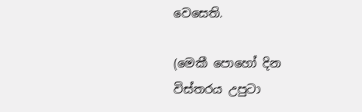වෙසෙති.

(මෙකී පොහෝ දින විස්තරය උපුටා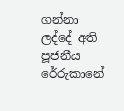ගන්නා ලද්දේ අති පූජනීය රේරුකානේ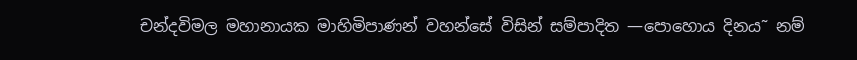චන්දවිමල මහානායක මාහිමිපාණන් වහන්සේ විසින් සම්පාදිත —පොහොය දිනය˜ නම්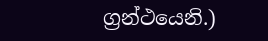ග්‍රන්ථයෙනි.)